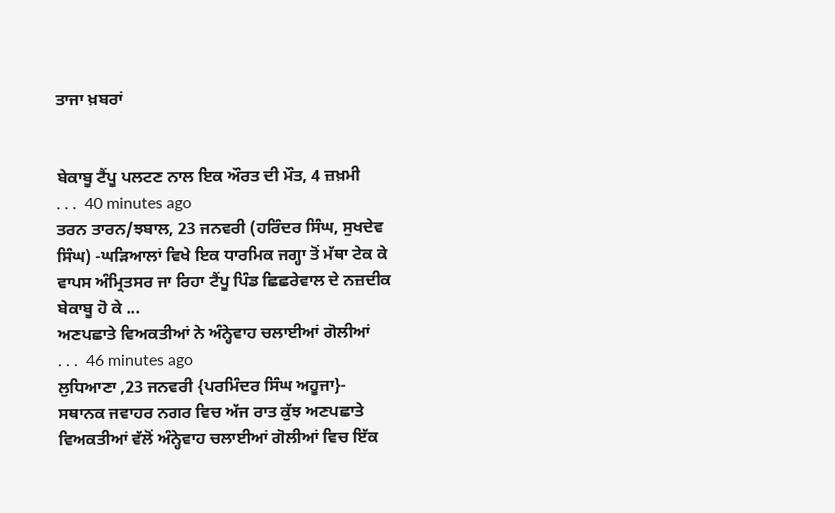ਤਾਜਾ ਖ਼ਬਰਾਂ


ਬੇਕਾਬੂ ਟੈਂਪੂ ਪਲਟਣ ਨਾਲ ਇਕ ਔਰਤ ਦੀ ਮੌਤ, 4 ਜ਼ਖ਼ਮੀ
. . .  40 minutes ago
ਤਰਨ ਤਾਰਨ/ਝਬਾਲ, 23 ਜਨਵਰੀ (ਹਰਿੰਦਰ ਸਿੰਘ, ਸੁਖਦੇਵ ਸਿੰਘ) -ਘੜਿਆਲਾਂ ਵਿਖੇ ਇਕ ਧਾਰਮਿਕ ਜਗ੍ਹਾ ਤੋਂ ਮੱਥਾ ਟੇਕ ਕੇ ਵਾਪਸ ਅੰਮ੍ਰਿਤਸਰ ਜਾ ਰਿਹਾ ਟੈਂਪੂ ਪਿੰਡ ਛਿਛਰੇਵਾਲ ਦੇ ਨਜ਼ਦੀਕ ਬੇਕਾਬੂ ਹੋ ਕੇ ...
ਅਣਪਛਾਤੇ ਵਿਅਕਤੀਆਂ ਨੇ ਅੰਨ੍ਹੇਵਾਹ ਚਲਾਈਆਂ ਗੋਲੀਆਂ
. . .  46 minutes ago
ਲੁਧਿਆਣਾ ,23 ਜਨਵਰੀ {ਪਰਮਿੰਦਰ ਸਿੰਘ ਅਹੂਜਾ}- ਸਥਾਨਕ ਜਵਾਹਰ ਨਗਰ ਵਿਚ ਅੱਜ ਰਾਤ ਕੁੱਝ ਅਣਪਛਾਤੇ ਵਿਅਕਤੀਆਂ ਵੱਲੋਂ ਅੰਨ੍ਹੇਵਾਹ ਚਲਾਈਆਂ ਗੋਲੀਆਂ ਵਿਚ ਇੱਕ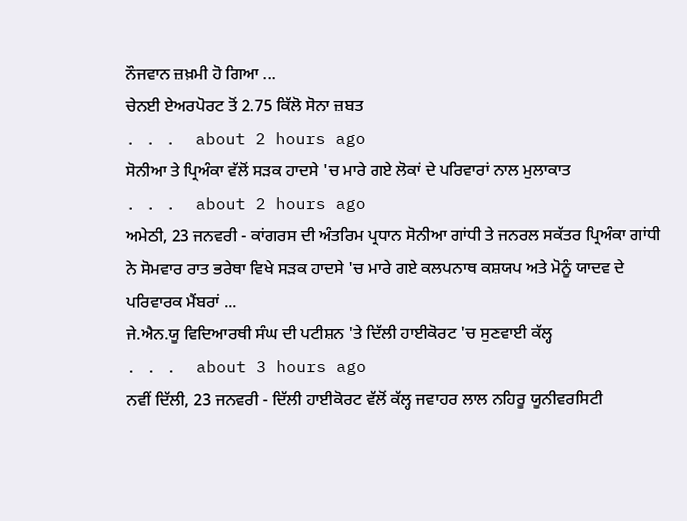ਨੌਜਵਾਨ ਜ਼ਖ਼ਮੀ ਹੋ ਗਿਆ ...
ਚੇਨਈ ਏਅਰਪੋਰਟ ਤੋਂ 2.75 ਕਿੱਲੋ ਸੋਨਾ ਜ਼ਬਤ
. . .  about 2 hours ago
ਸੋਨੀਆ ਤੇ ਪ੍ਰਿਅੰਕਾ ਵੱਲੋਂ ਸੜਕ ਹਾਦਸੇ 'ਚ ਮਾਰੇ ਗਏ ਲੋਕਾਂ ਦੇ ਪਰਿਵਾਰਾਂ ਨਾਲ ਮੁਲਾਕਾਤ
. . .  about 2 hours ago
ਅਮੇਠੀ, 23 ਜਨਵਰੀ - ਕਾਂਗਰਸ ਦੀ ਅੰਤਰਿਮ ਪ੍ਰਧਾਨ ਸੋਨੀਆ ਗਾਂਧੀ ਤੇ ਜਨਰਲ ਸਕੱਤਰ ਪ੍ਰਿਅੰਕਾ ਗਾਂਧੀ ਨੇ ਸੋਮਵਾਰ ਰਾਤ ਭਰੇਥਾ ਵਿਖੇ ਸੜਕ ਹਾਦਸੇ 'ਚ ਮਾਰੇ ਗਏ ਕਲਪਨਾਥ ਕਸ਼ਯਪ ਅਤੇ ਮੋਨੂੰ ਯਾਦਵ ਦੇ ਪਰਿਵਾਰਕ ਮੈਂਬਰਾਂ ...
ਜੇ.ਐਨ.ਯੂ ਵਿਦਿਆਰਥੀ ਸੰਘ ਦੀ ਪਟੀਸ਼ਨ 'ਤੇ ਦਿੱਲੀ ਹਾਈਕੋਰਟ 'ਚ ਸੁਣਵਾਈ ਕੱਲ੍ਹ
. . .  about 3 hours ago
ਨਵੀਂ ਦਿੱਲੀ, 23 ਜਨਵਰੀ - ਦਿੱਲੀ ਹਾਈਕੋਰਟ ਵੱਲੋਂ ਕੱਲ੍ਹ ਜਵਾਹਰ ਲਾਲ ਨਹਿਰੂ ਯੂਨੀਵਰਸਿਟੀ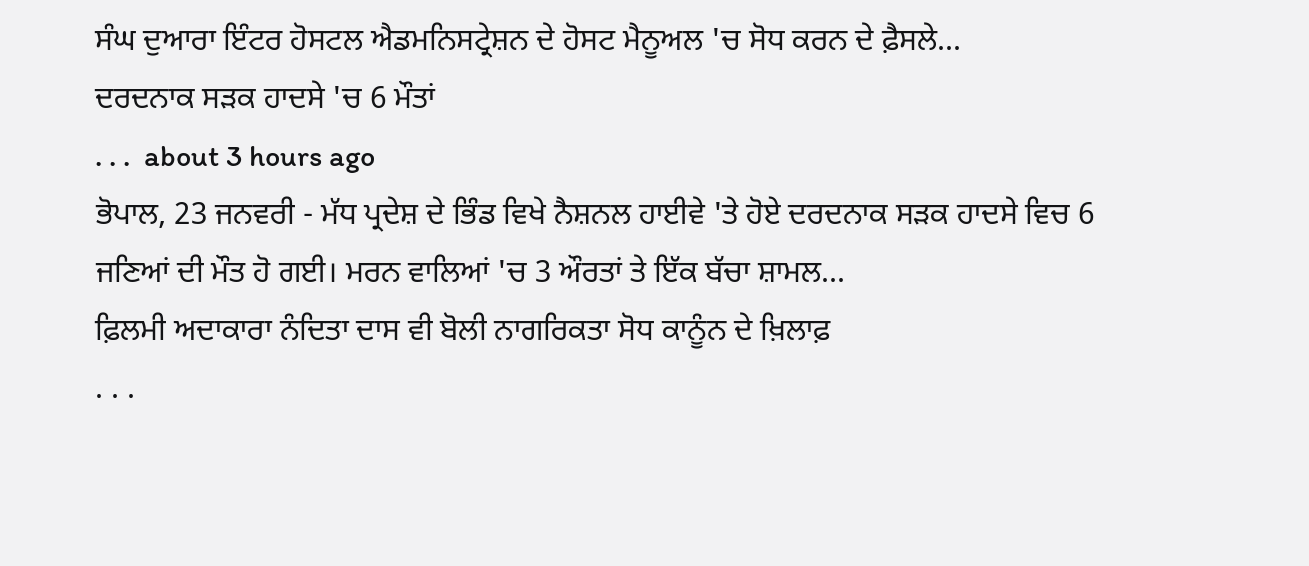ਸੰਘ ਦੁਆਰਾ ਇੰਟਰ ਹੋਸਟਲ ਐਡਮਨਿਸਟ੍ਰੇਸ਼ਨ ਦੇ ਹੋਸਟ ਮੈਨੂਅਲ 'ਚ ਸੋਧ ਕਰਨ ਦੇ ਫ਼ੈਸਲੇ...
ਦਰਦਨਾਕ ਸੜਕ ਹਾਦਸੇ 'ਚ 6 ਮੌਤਾਂ
. . .  about 3 hours ago
ਭੋਪਾਲ, 23 ਜਨਵਰੀ - ਮੱਧ ਪ੍ਰਦੇਸ਼ ਦੇ ਭਿੰਡ ਵਿਖੇ ਨੈਸ਼ਨਲ ਹਾਈਵੇ 'ਤੇ ਹੋਏ ਦਰਦਨਾਕ ਸੜਕ ਹਾਦਸੇ ਵਿਚ 6 ਜਣਿਆਂ ਦੀ ਮੌਤ ਹੋ ਗਈ। ਮਰਨ ਵਾਲਿਆਂ 'ਚ 3 ਔਰਤਾਂ ਤੇ ਇੱਕ ਬੱਚਾ ਸ਼ਾਮਲ...
ਫ਼ਿਲਮੀ ਅਦਾਕਾਰਾ ਨੰਦਿਤਾ ਦਾਸ ਵੀ ਬੋਲੀ ਨਾਗਰਿਕਤਾ ਸੋਧ ਕਾਨੂੰਨ ਦੇ ਖ਼ਿਲਾਫ਼
. . .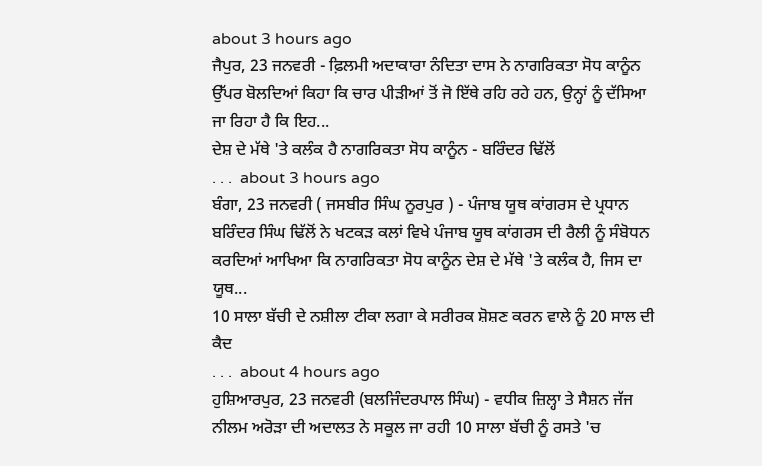about 3 hours ago
ਜੈਪੁਰ, 23 ਜਨਵਰੀ - ਫ਼ਿਲਮੀ ਅਦਾਕਾਰਾ ਨੰਦਿਤਾ ਦਾਸ ਨੇ ਨਾਗਰਿਕਤਾ ਸੋਧ ਕਾਨੂੰਨ ਉੱਪਰ ਬੋਲਦਿਆਂ ਕਿਹਾ ਕਿ ਚਾਰ ਪੀੜੀਆਂ ਤੋਂ ਜੋ ਇੱਥੇ ਰਹਿ ਰਹੇ ਹਨ, ਉਨ੍ਹਾਂ ਨੂੰ ਦੱਸਿਆ ਜਾ ਰਿਹਾ ਹੈ ਕਿ ਇਹ...
ਦੇਸ਼ ਦੇ ਮੱਥੇ 'ਤੇ ਕਲੰਕ ਹੈ ਨਾਗਰਿਕਤਾ ਸੋਧ ਕਾਨੂੰਨ - ਬਰਿੰਦਰ ਢਿੱਲੋਂ
. . .  about 3 hours ago
ਬੰਗਾ, 23 ਜਨਵਰੀ ( ਜਸਬੀਰ ਸਿੰਘ ਨੂਰਪੁਰ ) - ਪੰਜਾਬ ਯੂਥ ਕਾਂਗਰਸ ਦੇ ਪ੍ਰਧਾਨ ਬਰਿੰਦਰ ਸਿੰਘ ਢਿੱਲੋਂ ਨੇ ਖਟਕੜ ਕਲਾਂ ਵਿਖੇ ਪੰਜਾਬ ਯੂਥ ਕਾਂਗਰਸ ਦੀ ਰੈਲੀ ਨੂੰ ਸੰਬੋਧਨ ਕਰਦਿਆਂ ਆਖਿਆ ਕਿ ਨਾਗਰਿਕਤਾ ਸੋਧ ਕਾਨੂੰਨ ਦੇਸ਼ ਦੇ ਮੱਥੇ 'ਤੇ ਕਲੰਕ ਹੈ, ਜਿਸ ਦਾ ਯੂਥ...
10 ਸਾਲਾ ਬੱਚੀ ਦੇ ਨਸ਼ੀਲਾ ਟੀਕਾ ਲਗਾ ਕੇ ਸਰੀਰਕ ਸ਼ੋਸ਼ਣ ਕਰਨ ਵਾਲੇ ਨੂੰ 20 ਸਾਲ ਦੀ ਕੈਦ
. . .  about 4 hours ago
ਹੁਸ਼ਿਆਰਪੁਰ, 23 ਜਨਵਰੀ (ਬਲਜਿੰਦਰਪਾਲ ਸਿੰਘ) - ਵਧੀਕ ਜ਼ਿਲ੍ਹਾ ਤੇ ਸੈਸ਼ਨ ਜੱਜ ਨੀਲਮ ਅਰੋੜਾ ਦੀ ਅਦਾਲਤ ਨੇ ਸਕੂਲ ਜਾ ਰਹੀ 10 ਸਾਲਾ ਬੱਚੀ ਨੂੰ ਰਸਤੇ 'ਚ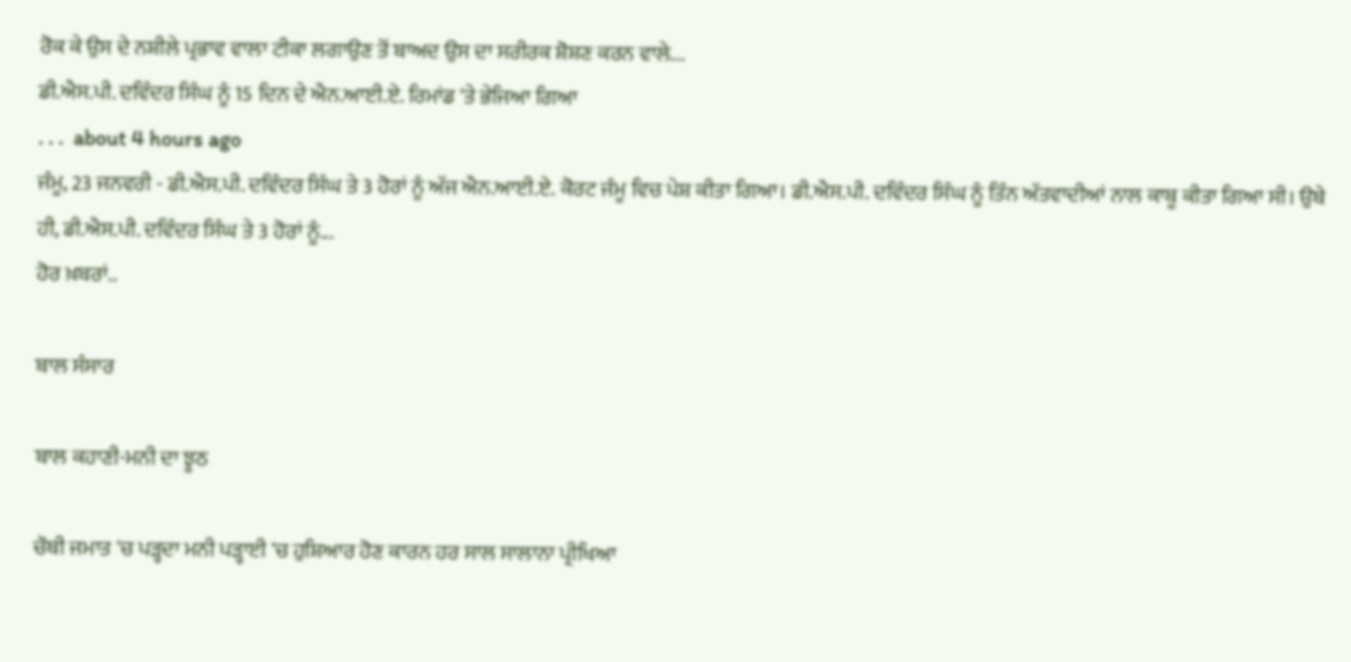ਰੋਕ ਕੇ ਉਸ ਦੇ ਨਸ਼ੀਲੇ ਪ੍ਰਭਾਵ ਵਾਲਾ ਟੀਕਾ ਲਗਾਉਣ ਤੋਂ ਬਾਅਦ ਉਸ ਦਾ ਸਰੀਰਕ ਸ਼ੋਸ਼ਣ ਕਰਨ ਵਾਲੇ...
ਡੀ.ਐਸ.ਪੀ. ਦਵਿੰਦਰ ਸਿੰਘ ਨੂੰ 15 ਦਿਨ ਦੇ ਐਨ.ਆਈ.ਏ. ਰਿਮਾਂਡ 'ਤੇ ਭੇਜਿਆ ਗਿਆ
. . .  about 4 hours ago
ਜੰਮੂ, 23 ਜਨਵਰੀ - ਡੀ.ਐਸ.ਪੀ. ਦਵਿੰਦਰ ਸਿੰਘ ਤੇ 3 ਹੋਰਾਂ ਨੂੰ ਅੱਜ ਐਨ.ਆਈ.ਏ. ਕੋਰਟ ਜੰਮੂ ਵਿਚ ਪੇਸ਼ ਕੀਤਾ ਗਿਆ। ਡੀ.ਐਸ.ਪੀ. ਦਵਿੰਦਰ ਸਿੰਘ ਨੂੰ ਤਿੰਨ ਅੱਤਵਾਦੀਆਂ ਨਾਲ ਕਾਬੂ ਕੀਤਾ ਗਿਆ ਸੀ। ਉਥੇ ਹੀ, ਡੀ.ਐਸ.ਪੀ. ਦਵਿੰਦਰ ਸਿੰਘ ਤੇ 3 ਹੋਰਾਂ ਨੂੰ...
ਹੋਰ ਖ਼ਬਰਾਂ..

ਬਾਲ ਸੰਸਾਰ

ਬਾਲ ਕਹਾਣੀ-ਮਨੀ ਦਾ ਝੂਠ

ਚੌਥੀ ਜਮਾਤ 'ਚ ਪੜ੍ਹਦਾ ਮਨੀ ਪੜ੍ਹਾਈ 'ਚ ਹੁਸ਼ਿਆਰ ਹੋਣ ਕਾਰਨ ਹਰ ਸਾਲ ਸਾਲਾਨਾ ਪ੍ਰੀਖਿਆ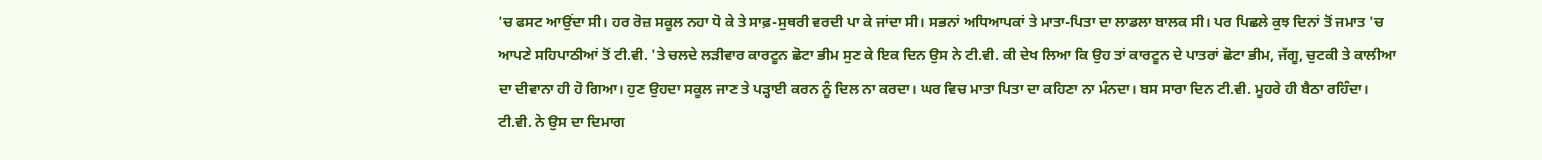'ਚ ਫਸਟ ਆਉਂਦਾ ਸੀ। ਹਰ ਰੋਜ਼ ਸਕੂਲ ਨਹਾ ਧੋ ਕੇ ਤੇ ਸਾਫ਼-ਸੁਥਰੀ ਵਰਦੀ ਪਾ ਕੇ ਜਾਂਦਾ ਸੀ। ਸਭਨਾਂ ਅਧਿਆਪਕਾਂ ਤੇ ਮਾਤਾ-ਪਿਤਾ ਦਾ ਲਾਡਲਾ ਬਾਲਕ ਸੀ। ਪਰ ਪਿਛਲੇ ਕੁਝ ਦਿਨਾਂ ਤੋਂ ਜਮਾਤ 'ਚ ਆਪਣੇ ਸਹਿਪਾਠੀਆਂ ਤੋਂ ਟੀ.ਵੀ. 'ਤੇ ਚਲਦੇ ਲੜੀਵਾਰ ਕਾਰਟੂਨ ਛੋਟਾ ਭੀਮ ਸੁਣ ਕੇ ਇਕ ਦਿਨ ਉਸ ਨੇ ਟੀ.ਵੀ. ਕੀ ਦੇਖ ਲਿਆ ਕਿ ਉਹ ਤਾਂ ਕਾਰਟੂਨ ਦੇ ਪਾਤਰਾਂ ਛੋਟਾ ਭੀਮ, ਜੱਗੂ, ਚੁਟਕੀ ਤੇ ਕਾਲੀਆ ਦਾ ਦੀਵਾਨਾ ਹੀ ਹੋ ਗਿਆ। ਹੁਣ ਉਹਦਾ ਸਕੂਲ ਜਾਣ ਤੇ ਪੜ੍ਹਾਈ ਕਰਨ ਨੂੰ ਦਿਲ ਨਾ ਕਰਦਾ। ਘਰ ਵਿਚ ਮਾਤਾ ਪਿਤਾ ਦਾ ਕਹਿਣਾ ਨਾ ਮੰਨਦਾ। ਬਸ ਸਾਰਾ ਦਿਨ ਟੀ.ਵੀ. ਮੂਹਰੇ ਹੀ ਬੈਠਾ ਰਹਿੰਦਾ। ਟੀ.ਵੀ. ਨੇ ਉਸ ਦਾ ਦਿਮਾਗ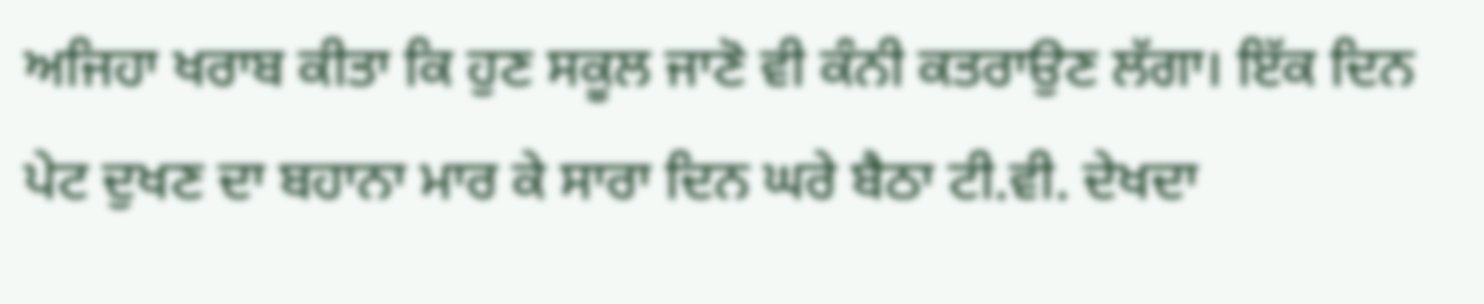ਅਜਿਹਾ ਖਰਾਬ ਕੀਤਾ ਕਿ ਹੁਣ ਸਕੂਲ ਜਾਣੋ ਵੀ ਕੰਨੀ ਕਤਰਾਉਣ ਲੱਗਾ। ਇੱਕ ਦਿਨ ਪੇਟ ਦੁਖਣ ਦਾ ਬਹਾਨਾ ਮਾਰ ਕੇ ਸਾਰਾ ਦਿਨ ਘਰੇ ਬੈਠਾ ਟੀ.ਵੀ. ਦੇਖਦਾ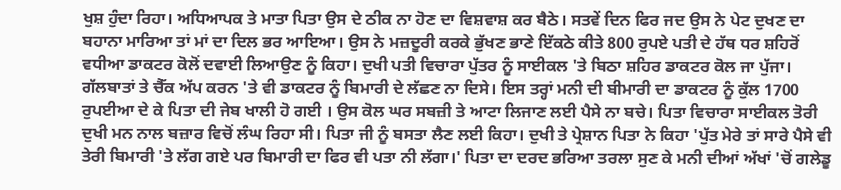ਖੁਸ਼ ਹੁੰਦਾ ਰਿਹਾ। ਅਧਿਆਪਕ ਤੇ ਮਾਤਾ ਪਿਤਾ ਉਸ ਦੇ ਠੀਕ ਨਾ ਹੋਣ ਦਾ ਵਿਸ਼ਵਾਸ਼ ਕਰ ਬੈਠੇ। ਸਤਵੇਂ ਦਿਨ ਫਿਰ ਜਦ ਉਸ ਨੇ ਪੇਟ ਦੁਖਣ ਦਾ ਬਹਾਨਾ ਮਾਰਿਆ ਤਾਂ ਮਾਂ ਦਾ ਦਿਲ ਭਰ ਆਇਆ। ਉਸ ਨੇ ਮਜ਼ਦੂਰੀ ਕਰਕੇ ਭੁੱਖਣ ਭਾਣੇ ਇੱਕਠੇ ਕੀਤੇ 800 ਰੁਪਏ ਪਤੀ ਦੇ ਹੱਥ ਧਰ ਸ਼ਹਿਰੋਂ ਵਧੀਆ ਡਾਕਟਰ ਕੋਲੋਂ ਦਵਾਈ ਲਿਆਉਣ ਨੂੰ ਕਿਹਾ। ਦੁਖੀ ਪਤੀ ਵਿਚਾਰਾ ਪੁੱਤਰ ਨੂੰ ਸਾਈਕਲ 'ਤੇ ਬਿਠਾ ਸ਼ਹਿਰ ਡਾਕਟਰ ਕੋਲ ਜਾ ਪੁੱਜਾ। ਗੱਲਬਾਤਾਂ ਤੇ ਚੈੱਕ ਅੱਪ ਕਰਨ 'ਤੇ ਵੀ ਡਾਕਟਰ ਨੂੰ ਬਿਮਾਰੀ ਦੇ ਲੱਛਣ ਨਾ ਦਿਸੇ। ਇਸ ਤਰ੍ਹਾਂ ਮਨੀ ਦੀ ਬੀਮਾਰੀ ਦਾ ਡਾਕਟਰ ਨੂੰ ਕੁੱਲ 1700 ਰੁਪਈਆ ਦੇ ਕੇ ਪਿਤਾ ਦੀ ਜੇਬ ਖਾਲੀ ਹੋ ਗਈ । ਉਸ ਕੋਲ ਘਰ ਸਬਜ਼ੀ ਤੇ ਆਟਾ ਲਿਜਾਣ ਲਈ ਪੈਸੇ ਨਾ ਬਚੇ। ਪਿਤਾ ਵਿਚਾਰਾ ਸਾਈਕਲ ਤੋਰੀ ਦੁਖੀ ਮਨ ਨਾਲ ਬਜ਼ਾਰ ਵਿਚੋਂ ਲੰਘ ਰਿਹਾ ਸੀ। ਪਿਤਾ ਜੀ ਨੂੰ ਬਸਤਾ ਲੈਣ ਲਈ ਕਿਹਾ। ਦੁਖੀ ਤੇ ਪ੍ਰੇਸ਼ਾਨ ਪਿਤਾ ਨੇ ਕਿਹਾ 'ਪੁੱਤ ਮੇਰੇ ਤਾਂ ਸਾਰੇ ਪੈਸੇ ਵੀ ਤੇਰੀ ਬਿਮਾਰੀ 'ਤੇ ਲੱਗ ਗਏ ਪਰ ਬਿਮਾਰੀ ਦਾ ਫਿਰ ਵੀ ਪਤਾ ਨੀ ਲੱਗਾ।' ਪਿਤਾ ਦਾ ਦਰਦ ਭਰਿਆ ਤਰਲਾ ਸੁਣ ਕੇ ਮਨੀ ਦੀਆਂ ਅੱਖਾਂ 'ਚੋਂ ਗਲੇਡੂ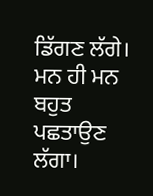ਡਿੱਗਣ ਲੱਗੇ। ਮਨ ਹੀ ਮਨ ਬਹੁਤ ਪਛਤਾਉਣ ਲੱਗਾ।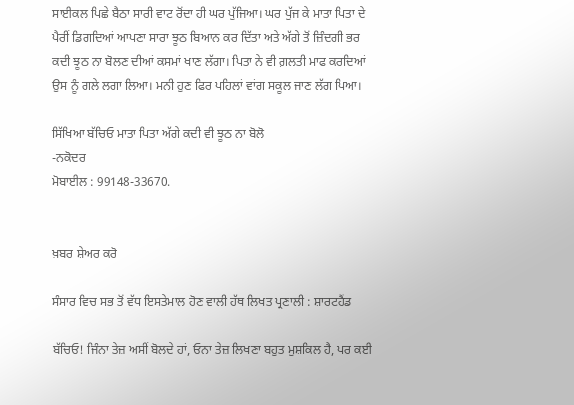ਸਾਈਕਲ ਪਿਛੇ ਬੈਠਾ ਸਾਰੀ ਵਾਟ ਰੋਂਦਾ ਹੀ ਘਰ ਪੁੱਜਿਆ। ਘਰ ਪੁੱਜ ਕੇ ਮਾਤਾ ਪਿਤਾ ਦੇ ਪੈਰੀਂ ਡਿਗਦਿਆਂ ਆਪਣਾ ਸਾਰਾ ਝੂਠ ਬਿਆਨ ਕਰ ਦਿੱਤਾ ਅਤੇ ਅੱਗੇ ਤੋਂ ਜ਼ਿੰਦਗੀ ਭਰ ਕਦੀ ਝੂਠ ਨਾ ਬੋਲਣ ਦੀਆਂ ਕਸਮਾਂ ਖਾਣ ਲੱਗਾ। ਪਿਤਾ ਨੇ ਵੀ ਗ਼ਲਤੀ ਮਾਫ ਕਰਦਿਆਂ ਉਸ ਨੂੰ ਗਲੇ ਲਗਾ ਲਿਆ। ਮਨੀ ਹੁਣ ਫਿਰ ਪਹਿਲਾਂ ਵਾਂਗ ਸਕੂਲ ਜਾਣ ਲੱਗ ਪਿਆ।

ਸਿੱਖਿਆ ਬੱਚਿਓ ਮਾਤਾ ਪਿਤਾ ਅੱਗੇ ਕਦੀ ਵੀ ਝੂਠ ਨਾ ਬੋਲੋ
-ਨਕੋਦਰ
ਮੋਬਾਈਲ : 99148-33670.


ਖ਼ਬਰ ਸ਼ੇਅਰ ਕਰੋ

ਸੰਸਾਰ ਵਿਚ ਸਭ ਤੋਂ ਵੱਧ ਇਸਤੇਮਾਲ ਹੋਣ ਵਾਲੀ ਹੱਥ ਲਿਖਤ ਪ੍ਰਣਾਲੀ : ਸ਼ਾਰਟਹੈਂਡ

ਬੱਚਿਓ! ਜਿੰਨਾ ਤੇਜ਼ ਅਸੀਂ ਬੋਲਦੇ ਹਾਂ, ਓਨਾ ਤੇਜ਼ ਲਿਖਣਾ ਬਹੁਤ ਮੁਸ਼ਕਿਲ ਹੈ, ਪਰ ਕਈ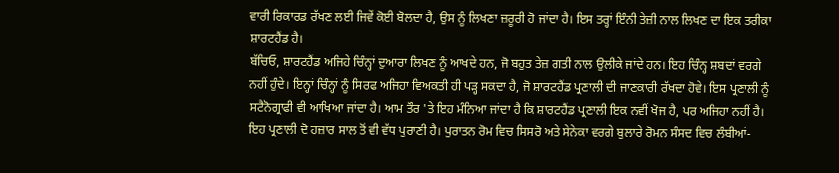ਵਾਰੀ ਰਿਕਾਰਡ ਰੱਖਣ ਲਈ ਜਿਵੇਂ ਕੋਈ ਬੋਲਦਾ ਹੈ, ਉਸ ਨੂੰ ਲਿਖਣਾ ਜ਼ਰੂਰੀ ਹੋ ਜਾਂਦਾ ਹੈ। ਇਸ ਤਰ੍ਹਾਂ ਇੰਨੀ ਤੇਜ਼ੀ ਨਾਲ ਲਿਖਣ ਦਾ ਇਕ ਤਰੀਕਾ ਸ਼ਾਰਟਹੈਂਡ ਹੈ।
ਬੱਚਿਓ, ਸ਼ਾਰਟਹੈਂਡ ਅਜਿਹੇ ਚਿੰਨ੍ਹਾਂ ਦੁਆਰਾ ਲਿਖਣ ਨੂੰ ਆਖਦੇ ਹਨ, ਜੋ ਬਹੁਤ ਤੇਜ਼ ਗਤੀ ਨਾਲ ਉਲੀਕੇ ਜਾਂਦੇ ਹਨ। ਇਹ ਚਿੰਨ੍ਹ ਸ਼ਬਦਾਂ ਵਰਗੇ ਨਹੀਂ ਹੁੰਦੇ। ਇਨ੍ਹਾਂ ਚਿੰਨ੍ਹਾਂ ਨੂੰ ਸਿਰਫ ਅਜਿਹਾ ਵਿਅਕਤੀ ਹੀ ਪੜ੍ਹ ਸਕਦਾ ਹੈ, ਜੋ ਸ਼ਾਰਟਹੈਂਡ ਪ੍ਰਣਾਲੀ ਦੀ ਜਾਣਕਾਰੀ ਰੱਖਦਾ ਹੋਵੇ। ਇਸ ਪ੍ਰਣਾਲੀ ਨੂੰ ਸਟੈਨੋਗ੍ਰਾਫੀ ਵੀ ਆਖਿਆ ਜਾਂਦਾ ਹੈ। ਆਮ ਤੌਰ 'ਤੇ ਇਹ ਮੰਨਿਆ ਜਾਂਦਾ ਹੈ ਕਿ ਸ਼ਾਰਟਹੈਂਡ ਪ੍ਰਣਾਲੀ ਇਕ ਨਵੀਂ ਖੋਜ ਹੈ, ਪਰ ਅਜਿਹਾ ਨਹੀਂ ਹੈ। ਇਹ ਪ੍ਰਣਾਲੀ ਦੋ ਹਜ਼ਾਰ ਸਾਲ ਤੋਂ ਵੀ ਵੱਧ ਪੁਰਾਣੀ ਹੈ। ਪੁਰਾਤਨ ਰੋਮ ਵਿਚ ਸਿਸਰੋ ਅਤੇ ਸੇਨੇਕਾ ਵਰਗੇ ਬੁਲਾਰੇ ਰੋਮਨ ਸੰਸਦ ਵਿਚ ਲੰਬੀਆਂ-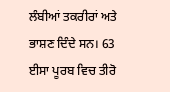ਲੰਬੀਆਂ ਤਕਰੀਰਾਂ ਅਤੇ ਭਾਸ਼ਣ ਦਿੰਦੇ ਸਨ। 63 ਈਸਾ ਪੂਰਬ ਵਿਚ ਤੀਰੋ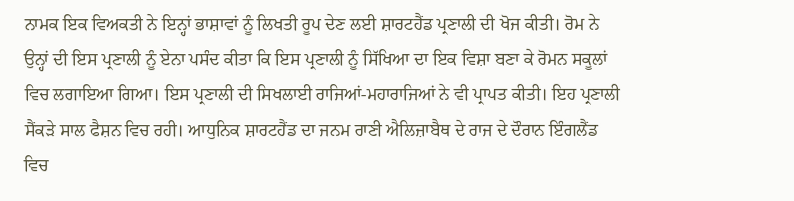ਨਾਮਕ ਇਕ ਵਿਅਕਤੀ ਨੇ ਇਨ੍ਹਾਂ ਭਾਸ਼ਾਵਾਂ ਨੂੰ ਲਿਖਤੀ ਰੂਪ ਦੇਣ ਲਈ ਸ਼ਾਰਟਹੈਂਡ ਪ੍ਰਣਾਲੀ ਦੀ ਖੋਜ ਕੀਤੀ। ਰੋਮ ਨੇ ਉਨ੍ਹਾਂ ਦੀ ਇਸ ਪ੍ਰਣਾਲੀ ਨੂੰ ਏਨਾ ਪਸੰਦ ਕੀਤਾ ਕਿ ਇਸ ਪ੍ਰਣਾਲੀ ਨੂੰ ਸਿੱਖਿਆ ਦਾ ਇਕ ਵਿਸ਼ਾ ਬਣਾ ਕੇ ਰੋਮਨ ਸਕੂਲਾਂ ਵਿਚ ਲਗਾਇਆ ਗਿਆ। ਇਸ ਪ੍ਰਣਾਲੀ ਦੀ ਸਿਖਲਾਈ ਰਾਜਿਆਂ-ਮਹਾਰਾਜਿਆਂ ਨੇ ਵੀ ਪ੍ਰਾਪਤ ਕੀਤੀ। ਇਹ ਪ੍ਰਣਾਲੀ ਸੈਂਕੜੇ ਸਾਲ ਫੈਸ਼ਨ ਵਿਚ ਰਹੀ। ਆਧੁਨਿਕ ਸ਼ਾਰਟਹੈਂਡ ਦਾ ਜਨਮ ਰਾਣੀ ਐਲਿਜ਼ਾਬੈਥ ਦੇ ਰਾਜ ਦੇ ਦੌਰਾਨ ਇੰਗਲੈਂਡ ਵਿਚ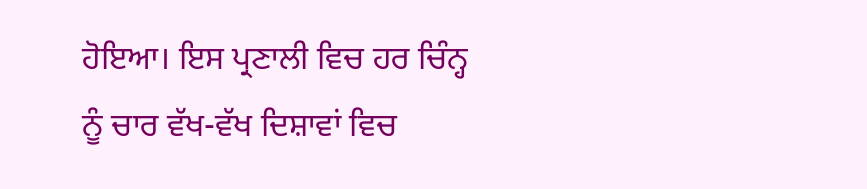ਹੋਇਆ। ਇਸ ਪ੍ਰਣਾਲੀ ਵਿਚ ਹਰ ਚਿੰਨ੍ਹ ਨੂੰ ਚਾਰ ਵੱਖ-ਵੱਖ ਦਿਸ਼ਾਵਾਂ ਵਿਚ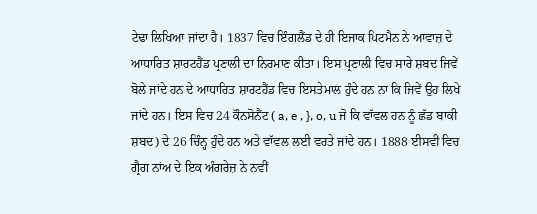ਟੇਢਾ ਲਿਖਿਆ ਜਾਂਦਾ ਹੈ। 1837 ਵਿਚ ਇੰਗਲੈਂਡ ਦੇ ਹੀ ਇਜਾਕ ਪਿਟਮੈਨ ਨੇ ਆਵਾਜ਼ ਦੇ ਆਧਾਰਿਤ ਸ਼ਾਰਟਹੈਂਡ ਪ੍ਰਣਾਲੀ ਦਾ ਨਿਰਮਾਣ ਕੀਤਾ। ਇਸ ਪ੍ਰਣਾਲੀ ਵਿਚ ਸਾਰੇ ਸ਼ਬਦ ਜਿਵੇਂ ਬੋਲੇ ਜਾਂਦੇ ਹਨ ਦੇ ਆਧਾਰਿਤ ਸ਼ਾਰਟਹੈਂਡ ਵਿਚ ਇਸਤੇਮਾਲ ਹੁੰਦੇ ਹਨ ਨਾ ਕਿ ਜਿਵੇਂ ਉਹ ਲਿਖੇ ਜਾਂਦੇ ਹਨ। ਇਸ ਵਿਚ 24 ਕੌਨਸੋਨੈਂਟ ( a, e , }, o, u ਜੋ ਕਿ ਵਾੱਵਲ ਹਨ ਨੂੰ ਛੱਡ ਬਾਕੀ ਸ਼ਬਦ) ਦੇ 26 ਚਿੰਨ੍ਹ ਹੁੰਦੇ ਹਨ ਅਤੇ ਵਾੱਵਲ ਲਈ ਵਰਤੇ ਜਾਂਦੇ ਹਨ। 1888 ਈਸਵੀ ਵਿਚ ਗ੍ਰੈਗ ਨਾਂਅ ਦੇ ਇਕ ਅੰਗਰੇਜ਼ ਨੇ ਨਵੀਂ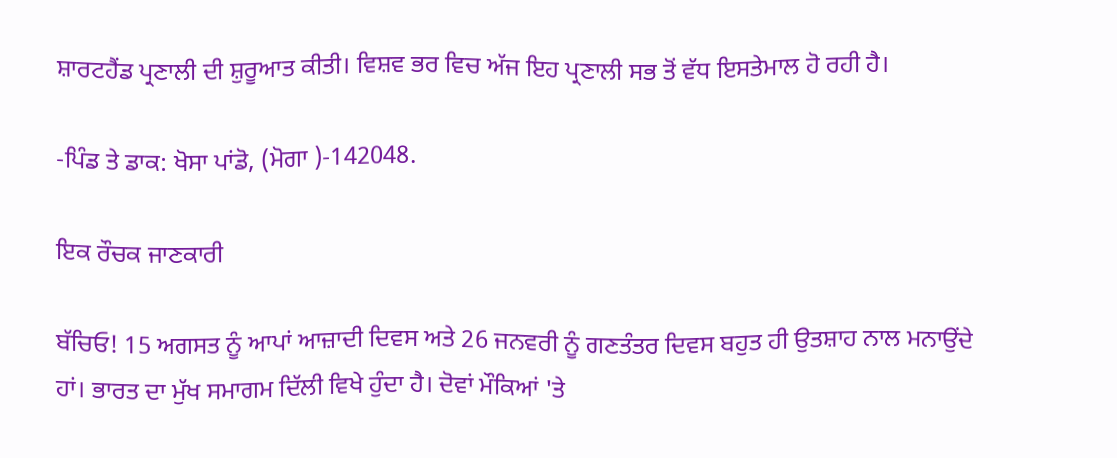ਸ਼ਾਰਟਹੈਂਡ ਪ੍ਰਣਾਲੀ ਦੀ ਸ਼ੁਰੂਆਤ ਕੀਤੀ। ਵਿਸ਼ਵ ਭਰ ਵਿਚ ਅੱਜ ਇਹ ਪ੍ਰਣਾਲੀ ਸਭ ਤੋਂ ਵੱਧ ਇਸਤੇਮਾਲ ਹੋ ਰਹੀ ਹੈ।

-ਪਿੰਡ ਤੇ ਡਾਕ: ਖੋਸਾ ਪਾਂਡੋ, (ਮੋਗਾ )-142048.

ਇਕ ਰੌਚਕ ਜਾਣਕਾਰੀ

ਬੱਚਿਓ! 15 ਅਗਸਤ ਨੂੰ ਆਪਾਂ ਆਜ਼ਾਦੀ ਦਿਵਸ ਅਤੇ 26 ਜਨਵਰੀ ਨੂੰ ਗਣਤੰਤਰ ਦਿਵਸ ਬਹੁਤ ਹੀ ਉਤਸ਼ਾਹ ਨਾਲ ਮਨਾਉਂਦੇ ਹਾਂ। ਭਾਰਤ ਦਾ ਮੁੱਖ ਸਮਾਗਮ ਦਿੱਲੀ ਵਿਖੇ ਹੁੰਦਾ ਹੈ। ਦੋਵਾਂ ਮੌਕਿਆਂ 'ਤੇ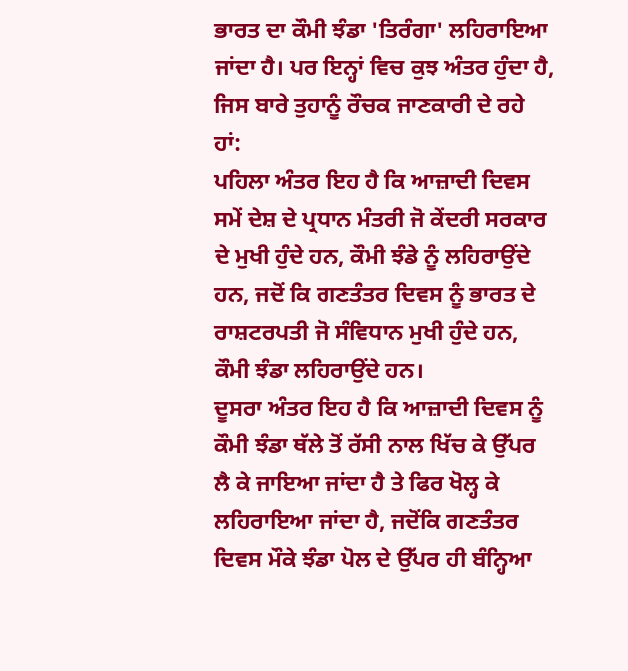ਭਾਰਤ ਦਾ ਕੌਮੀ ਝੰਡਾ 'ਤਿਰੰਗਾ' ਲਹਿਰਾਇਆ ਜਾਂਦਾ ਹੈ। ਪਰ ਇਨ੍ਹਾਂ ਵਿਚ ਕੁਝ ਅੰਤਰ ਹੁੰਦਾ ਹੈ, ਜਿਸ ਬਾਰੇ ਤੁਹਾਨੂੰ ਰੌਚਕ ਜਾਣਕਾਰੀ ਦੇ ਰਹੇ ਹਾਂ:
ਪਹਿਲਾ ਅੰਤਰ ਇਹ ਹੈ ਕਿ ਆਜ਼ਾਦੀ ਦਿਵਸ ਸਮੇਂ ਦੇਸ਼ ਦੇ ਪ੍ਰਧਾਨ ਮੰਤਰੀ ਜੋ ਕੇਂਦਰੀ ਸਰਕਾਰ ਦੇ ਮੁਖੀ ਹੁੰਦੇ ਹਨ, ਕੌਮੀ ਝੰਡੇ ਨੂੰ ਲਹਿਰਾਉਂਦੇ ਹਨ, ਜਦੋਂ ਕਿ ਗਣਤੰਤਰ ਦਿਵਸ ਨੂੰ ਭਾਰਤ ਦੇ ਰਾਸ਼ਟਰਪਤੀ ਜੋ ਸੰਵਿਧਾਨ ਮੁਖੀ ਹੁੰਦੇ ਹਨ, ਕੌਮੀ ਝੰਡਾ ਲਹਿਰਾਉਂਦੇ ਹਨ।
ਦੂਸਰਾ ਅੰਤਰ ਇਹ ਹੈ ਕਿ ਆਜ਼ਾਦੀ ਦਿਵਸ ਨੂੰ ਕੌਮੀ ਝੰਡਾ ਥੱਲੇ ਤੋਂ ਰੱਸੀ ਨਾਲ ਖਿੱਚ ਕੇ ਉੱਪਰ ਲੈ ਕੇ ਜਾਇਆ ਜਾਂਦਾ ਹੈ ਤੇ ਫਿਰ ਖੋਲ੍ਹ ਕੇ ਲਹਿਰਾਇਆ ਜਾਂਦਾ ਹੈ, ਜਦੋਂਕਿ ਗਣਤੰਤਰ ਦਿਵਸ ਮੌਕੇ ਝੰਡਾ ਪੋਲ ਦੇ ਉੱਪਰ ਹੀ ਬੰਨ੍ਹਿਆ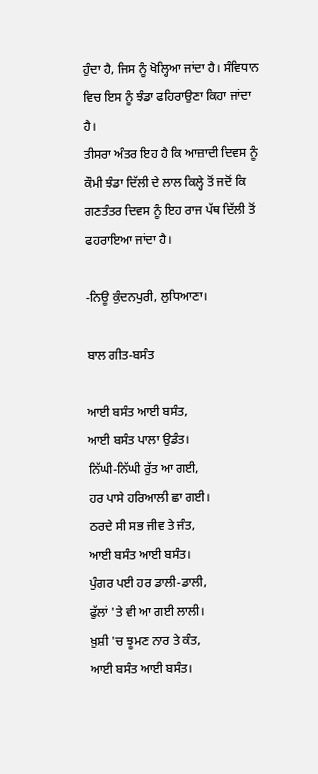ਹੁੰਦਾ ਹੈ, ਜਿਸ ਨੂੰ ਖੋਲ੍ਹਿਆ ਜਾਂਦਾ ਹੈ। ਸੰਵਿਧਾਨ ਵਿਚ ਇਸ ਨੂੰ ਝੰਡਾ ਫਹਿਰਾਉਣਾ ਕਿਹਾ ਜਾਂਦਾ ਹੈ।
ਤੀਸਰਾ ਅੰਤਰ ਇਹ ਹੈ ਕਿ ਆਜ਼ਾਦੀ ਦਿਵਸ ਨੂੰ ਕੌਮੀ ਝੰਡਾ ਦਿੱਲੀ ਦੇ ਲਾਲ ਕਿਲ੍ਹੇ ਤੋਂ ਜਦੋਂ ਕਿ ਗਣਤੰਤਰ ਦਿਵਸ ਨੂੰ ਇਹ ਰਾਜ ਪੱਥ ਦਿੱਲੀ ਤੋਂ ਫਹਰਾਇਆ ਜਾਂਦਾ ਹੈ।

-ਨਿਊ ਕੁੰਦਨਪੁਰੀ, ਲੁਧਿਆਣਾ।

ਬਾਲ ਗੀਤ-ਬਸੰਤ

ਆਈ ਬਸੰਤ ਆਈ ਬਸੰਤ,
ਆਈ ਬਸੰਤ ਪਾਲਾ ਉਡੰਤ।
ਨਿੱਘੀ-ਨਿੱਘੀ ਰੁੱਤ ਆ ਗਈ,
ਹਰ ਪਾਸੇ ਹਰਿਆਲੀ ਛਾ ਗਈ।
ਠਰਦੇ ਸੀ ਸਭ ਜੀਵ ਤੇ ਜੰਤ,
ਆਈ ਬਸੰਤ ਆਈ ਬਸੰਤ।
ਪੁੰਗਰ ਪਈ ਹਰ ਡਾਲੀ-ਡਾਲੀ,
ਫੁੱਲਾਂ 'ਤੇ ਵੀ ਆ ਗਈ ਲਾਲੀ।
ਖ਼ੁਸ਼ੀ 'ਚ ਝੂਮਣ ਨਾਰ ਤੇ ਕੰਤ,
ਆਈ ਬਸੰਤ ਆਈ ਬਸੰਤ।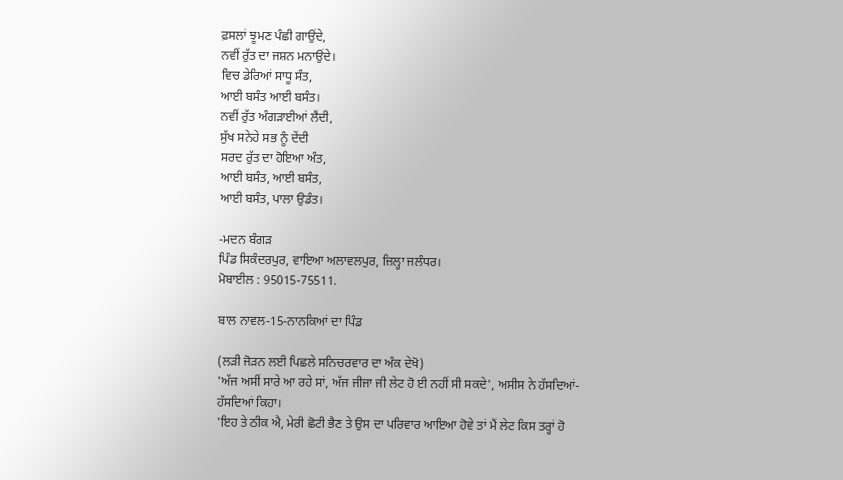ਫ਼ਸਲਾਂ ਝੂਮਣ ਪੰਛੀ ਗਾਉਂਦੇ,
ਨਵੀਂ ਰੁੱਤ ਦਾ ਜਸ਼ਨ ਮਨਾਉਂਦੇ।
ਵਿਚ ਡੇਰਿਆਂ ਸਾਧੂ ਸੰਤ,
ਆਈ ਬਸੰਤ ਆਈ ਬਸੰਤ।
ਨਵੀਂ ਰੁੱਤ ਅੰਗੜਾਈਆਂ ਲੈਂਦੀ,
ਸੁੱਖ ਸਨੇਹੇ ਸਭ ਨੂੰ ਦੇਂਦੀ
ਸਰਦ ਰੁੱਤ ਦਾ ਹੋਇਆ ਅੰਤ,
ਆਈ ਬਸੰਤ, ਆਈ ਬਸੰਤ,
ਆਈ ਬਸੰਤ, ਪਾਲਾ ਉਡੰਤ।

-ਮਦਨ ਬੰਗੜ
ਪਿੰਡ ਸਿਕੰਦਰਪੁਰ, ਵਾਇਆ ਅਲਾਵਲਪੁਰ, ਜ਼ਿਲ੍ਹਾ ਜਲੰਧਰ।
ਮੋਬਾਈਲ : 95015-75511.

ਬਾਲ ਨਾਵਲ-15-ਨਾਨਕਿਆਂ ਦਾ ਪਿੰਡ

(ਲੜੀ ਜੋੜਨ ਲਈ ਪਿਛਲੇ ਸਨਿਚਰਵਾਰ ਦਾ ਅੰਕ ਦੇਖੋ)
'ਅੱਜ ਅਸੀਂ ਸਾਰੇ ਆ ਰਹੇ ਸਾਂ, ਅੱਜ ਜੀਜਾ ਜੀ ਲੇਟ ਹੋ ਈ ਨਹੀਂ ਸੀ ਸਕਦੇ', ਅਸੀਸ ਨੇ ਹੱਸਦਿਆਂ-ਹੱਸਦਿਆਂ ਕਿਹਾ।
'ਇਹ ਤੇ ਠੀਕ ਐ, ਮੇਰੀ ਛੋਟੀ ਭੈਣ ਤੇ ਉਸ ਦਾ ਪਰਿਵਾਰ ਆਇਆ ਹੋਵੇ ਤਾਂ ਮੈਂ ਲੇਟ ਕਿਸ ਤਰ੍ਹਾਂ ਹੋ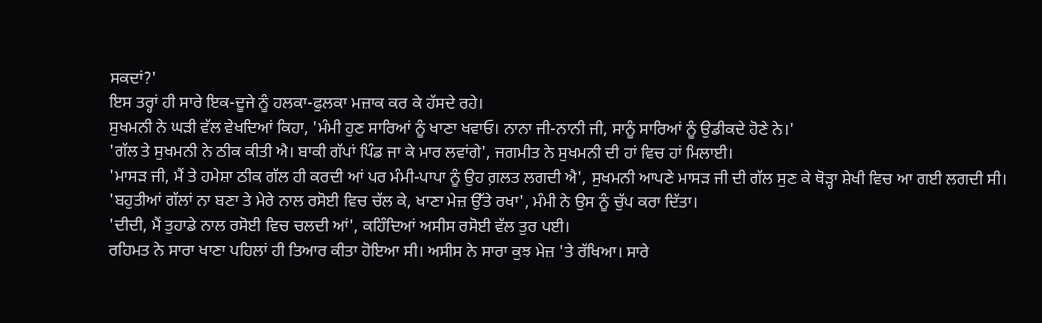ਸਕਦਾਂ?'
ਇਸ ਤਰ੍ਹਾਂ ਹੀ ਸਾਰੇ ਇਕ-ਦੂਜੇ ਨੂੰ ਹਲਕਾ-ਫੁਲਕਾ ਮਜ਼ਾਕ ਕਰ ਕੇ ਹੱਸਦੇ ਰਹੇ।
ਸੁਖਮਨੀ ਨੇ ਘੜੀ ਵੱਲ ਵੇਖਦਿਆਂ ਕਿਹਾ, 'ਮੰਮੀ ਹੁਣ ਸਾਰਿਆਂ ਨੂੰ ਖਾਣਾ ਖਵਾਓ। ਨਾਨਾ ਜੀ-ਨਾਨੀ ਜੀ, ਸਾਨੂੰ ਸਾਰਿਆਂ ਨੂੰ ਉਡੀਕਦੇ ਹੋਣੇ ਨੇ।'
'ਗੱਲ ਤੇ ਸੁਖਮਨੀ ਨੇ ਠੀਕ ਕੀਤੀ ਐ। ਬਾਕੀ ਗੱਪਾਂ ਪਿੰਡ ਜਾ ਕੇ ਮਾਰ ਲਵਾਂਗੇ', ਜਗਮੀਤ ਨੇ ਸੁਖਮਨੀ ਦੀ ਹਾਂ ਵਿਚ ਹਾਂ ਮਿਲਾਈ।
'ਮਾਸੜ ਜੀ, ਮੈਂ ਤੇ ਹਮੇਸ਼ਾ ਠੀਕ ਗੱਲ ਹੀ ਕਰਦੀ ਆਂ ਪਰ ਮੰਮੀ-ਪਾਪਾ ਨੂੰ ਉਹ ਗ਼ਲਤ ਲਗਦੀ ਐ', ਸੁਖਮਨੀ ਆਪਣੇ ਮਾਸੜ ਜੀ ਦੀ ਗੱਲ ਸੁਣ ਕੇ ਥੋੜ੍ਹਾ ਸ਼ੇਖੀ ਵਿਚ ਆ ਗਈ ਲਗਦੀ ਸੀ।
'ਬਹੁਤੀਆਂ ਗੱਲਾਂ ਨਾ ਬਣਾ ਤੇ ਮੇਰੇ ਨਾਲ ਰਸੋਈ ਵਿਚ ਚੱਲ ਕੇ, ਖਾਣਾ ਮੇਜ਼ ਉੱਤੇ ਰਖਾ', ਮੰਮੀ ਨੇ ਉਸ ਨੂੰ ਚੁੱਪ ਕਰਾ ਦਿੱਤਾ।
'ਦੀਦੀ, ਮੈਂ ਤੁਹਾਡੇ ਨਾਲ ਰਸੋਈ ਵਿਚ ਚਲਦੀ ਆਂ', ਕਹਿੰਦਿਆਂ ਅਸੀਸ ਰਸੋਈ ਵੱਲ ਤੁਰ ਪਈ।
ਰਹਿਮਤ ਨੇ ਸਾਰਾ ਖਾਣਾ ਪਹਿਲਾਂ ਹੀ ਤਿਆਰ ਕੀਤਾ ਹੋਇਆ ਸੀ। ਅਸੀਸ ਨੇ ਸਾਰਾ ਕੁਝ ਮੇਜ਼ 'ਤੇ ਰੱਖਿਆ। ਸਾਰੇ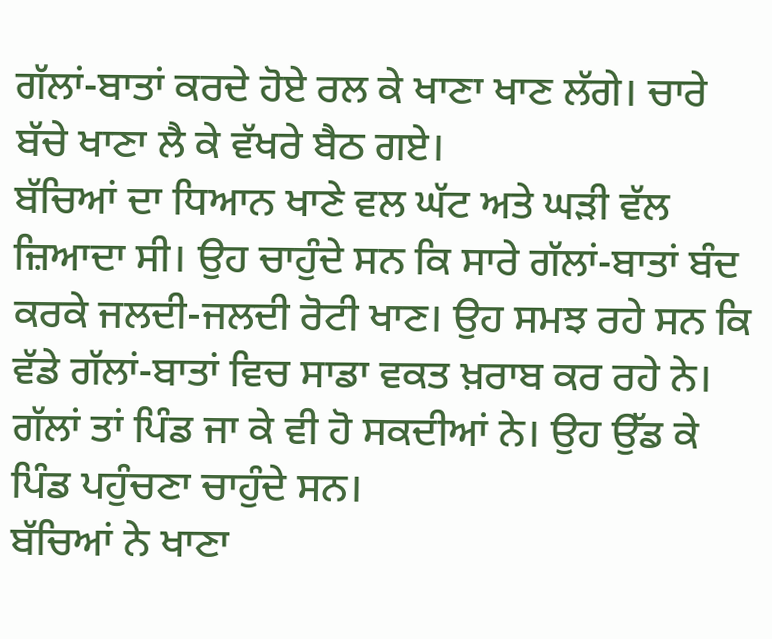ਗੱਲਾਂ-ਬਾਤਾਂ ਕਰਦੇ ਹੋਏ ਰਲ ਕੇ ਖਾਣਾ ਖਾਣ ਲੱਗੇ। ਚਾਰੇ ਬੱਚੇ ਖਾਣਾ ਲੈ ਕੇ ਵੱਖਰੇ ਬੈਠ ਗਏ।
ਬੱਚਿਆਂ ਦਾ ਧਿਆਨ ਖਾਣੇ ਵਲ ਘੱਟ ਅਤੇ ਘੜੀ ਵੱਲ ਜ਼ਿਆਦਾ ਸੀ। ਉਹ ਚਾਹੁੰਦੇ ਸਨ ਕਿ ਸਾਰੇ ਗੱਲਾਂ-ਬਾਤਾਂ ਬੰਦ ਕਰਕੇ ਜਲਦੀ-ਜਲਦੀ ਰੋਟੀ ਖਾਣ। ਉਹ ਸਮਝ ਰਹੇ ਸਨ ਕਿ ਵੱਡੇ ਗੱਲਾਂ-ਬਾਤਾਂ ਵਿਚ ਸਾਡਾ ਵਕਤ ਖ਼ਰਾਬ ਕਰ ਰਹੇ ਨੇ। ਗੱਲਾਂ ਤਾਂ ਪਿੰਡ ਜਾ ਕੇ ਵੀ ਹੋ ਸਕਦੀਆਂ ਨੇ। ਉਹ ਉੱਡ ਕੇ ਪਿੰਡ ਪਹੁੰਚਣਾ ਚਾਹੁੰਦੇ ਸਨ।
ਬੱਚਿਆਂ ਨੇ ਖਾਣਾ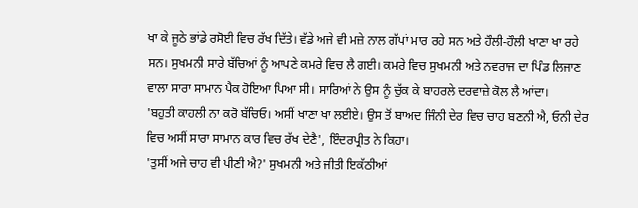ਖਾ ਕੇ ਜੂਠੇ ਭਾਂਡੇ ਰਸੋਈ ਵਿਚ ਰੱਖ ਦਿੱਤੇ। ਵੱਡੇ ਅਜੇ ਵੀ ਮਜ਼ੇ ਨਾਲ ਗੱਪਾਂ ਮਾਰ ਰਹੇ ਸਨ ਅਤੇ ਹੌਲੀ-ਹੌਲੀ ਖਾਣਾ ਖਾ ਰਹੇ ਸਨ। ਸੁਖਮਨੀ ਸਾਰੇ ਬੱਚਿਆਂ ਨੂੰ ਆਪਣੇ ਕਮਰੇ ਵਿਚ ਲੈ ਗਈ। ਕਮਰੇ ਵਿਚ ਸੁਖਮਨੀ ਅਤੇ ਨਵਰਾਜ ਦਾ ਪਿੰਡ ਲਿਜਾਣ ਵਾਲਾ ਸਾਰਾ ਸਾਮਾਨ ਪੈਕ ਹੋਇਆ ਪਿਆ ਸੀ। ਸਾਰਿਆਂ ਨੇ ਉਸ ਨੂੰ ਚੁੱਕ ਕੇ ਬਾਹਰਲੇ ਦਰਵਾਜ਼ੇ ਕੋਲ ਲੈ ਆਂਦਾ।
'ਬਹੁਤੀ ਕਾਹਲੀ ਨਾ ਕਰੋ ਬੱਚਿਓ। ਅਸੀਂ ਖਾਣਾ ਖਾ ਲਈਏ। ਉਸ ਤੋਂ ਬਾਅਦ ਜਿੰਨੀ ਦੇਰ ਵਿਚ ਚਾਹ ਬਣਨੀ ਐ, ਓਨੀ ਦੇਰ ਵਿਚ ਅਸੀਂ ਸਾਰਾ ਸਾਮਾਨ ਕਾਰ ਵਿਚ ਰੱਖ ਦੇਣੈ', ਇੰਦਰਪ੍ਰੀਤ ਨੇ ਕਿਹਾ।
'ਤੁਸੀਂ ਅਜੇ ਚਾਹ ਵੀ ਪੀਣੀ ਐ?' ਸੁਖਮਨੀ ਅਤੇ ਜੀਤੀ ਇਕੱਠੀਆਂ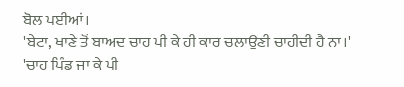ਬੋਲ ਪਈਆਂ।
'ਬੇਟਾ, ਖਾਣੇ ਤੋਂ ਬਾਅਦ ਚਾਹ ਪੀ ਕੇ ਹੀ ਕਾਰ ਚਲਾਉਣੀ ਚਾਹੀਦੀ ਹੈ ਨਾ।'
'ਚਾਹ ਪਿੰਡ ਜਾ ਕੇ ਪੀ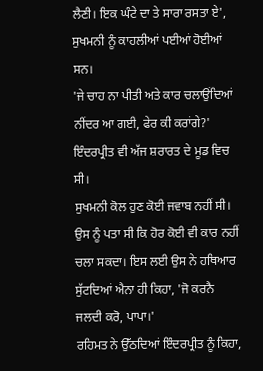ਲੈਣੀ। ਇਕ ਘੰਟੇ ਦਾ ਤੇ ਸਾਰਾ ਰਸਤਾ ਏ', ਸੁਖਮਨੀ ਨੂੰ ਕਾਹਲੀਆਂ ਪਈਆਂ ਹੋਈਆਂ ਸਨ।
'ਜੇ ਚਾਹ ਨਾ ਪੀਤੀ ਅਤੇ ਕਾਰ ਚਲਾਉਂਦਿਆਂ ਨੀਂਦਰ ਆ ਗਈ, ਫੇਰ ਕੀ ਕਰਾਂਗੇ?' ਇੰਦਰਪ੍ਰੀਤ ਵੀ ਅੱਜ ਸ਼ਰਾਰਤ ਦੇ ਮੂਡ ਵਿਚ ਸੀ।
ਸੁਖਮਨੀ ਕੋਲ ਹੁਣ ਕੋਈ ਜਵਾਬ ਨਹੀਂ ਸੀ। ਉਸ ਨੂੰ ਪਤਾ ਸੀ ਕਿ ਹੋਰ ਕੋਈ ਵੀ ਕਾਰ ਨਹੀਂ ਚਲਾ ਸਕਦਾ। ਇਸ ਲਈ ਉਸ ਨੇ ਹਥਿਆਰ ਸੁੱਟਦਿਆਂ ਐਨਾ ਹੀ ਕਿਹਾ, 'ਜੋ ਕਰਨੈ ਜਲਦੀ ਕਰੋ, ਪਾਪਾ।'
ਰਹਿਮਤ ਨੇ ਉੱਠਦਿਆਂ ਇੰਦਰਪ੍ਰੀਤ ਨੂੰ ਕਿਹਾ,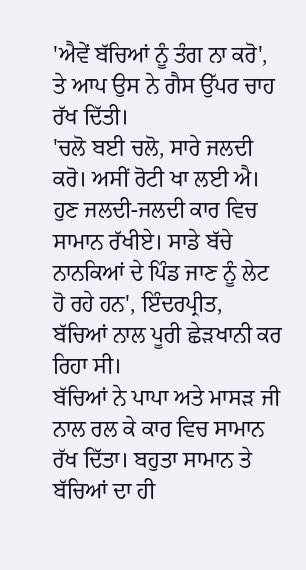'ਐਵੇਂ ਬੱਚਿਆਂ ਨੂੰ ਤੰਗ ਨਾ ਕਰੋ', ਤੇ ਆਪ ਉਸ ਨੇ ਗੈਸ ਉੱਪਰ ਚਾਹ ਰੱਖ ਦਿੱਤੀ।
'ਚਲੋ ਬਈ ਚਲੋ, ਸਾਰੇ ਜਲਦੀ ਕਰੋ। ਅਸੀਂ ਰੋਟੀ ਖਾ ਲਈ ਐ। ਹੁਣ ਜਲਦੀ-ਜਲਦੀ ਕਾਰ ਵਿਚ ਸਾਮਾਨ ਰੱਖੀਏ। ਸਾਡੇ ਬੱਚੇ ਨਾਨਕਿਆਂ ਦੇ ਪਿੰਡ ਜਾਣ ਨੂੰ ਲੇਟ ਹੋ ਰਹੇ ਹਨ', ਇੰਦਰਪ੍ਰੀਤ, ਬੱਚਿਆਂ ਨਾਲ ਪੂਰੀ ਛੇੜਖਾਨੀ ਕਰ ਰਿਹਾ ਸੀ।
ਬੱਚਿਆਂ ਨੇ ਪਾਪਾ ਅਤੇ ਮਾਸੜ ਜੀ ਨਾਲ ਰਲ ਕੇ ਕਾਰ ਵਿਚ ਸਾਮਾਨ ਰੱਖ ਦਿੱਤਾ। ਬਹੁਤਾ ਸਾਮਾਨ ਤੇ ਬੱਚਿਆਂ ਦਾ ਹੀ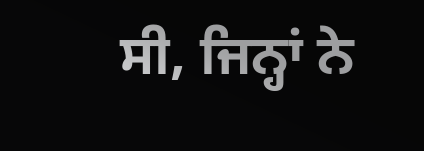ਸੀ, ਜਿਨ੍ਹਾਂ ਨੇ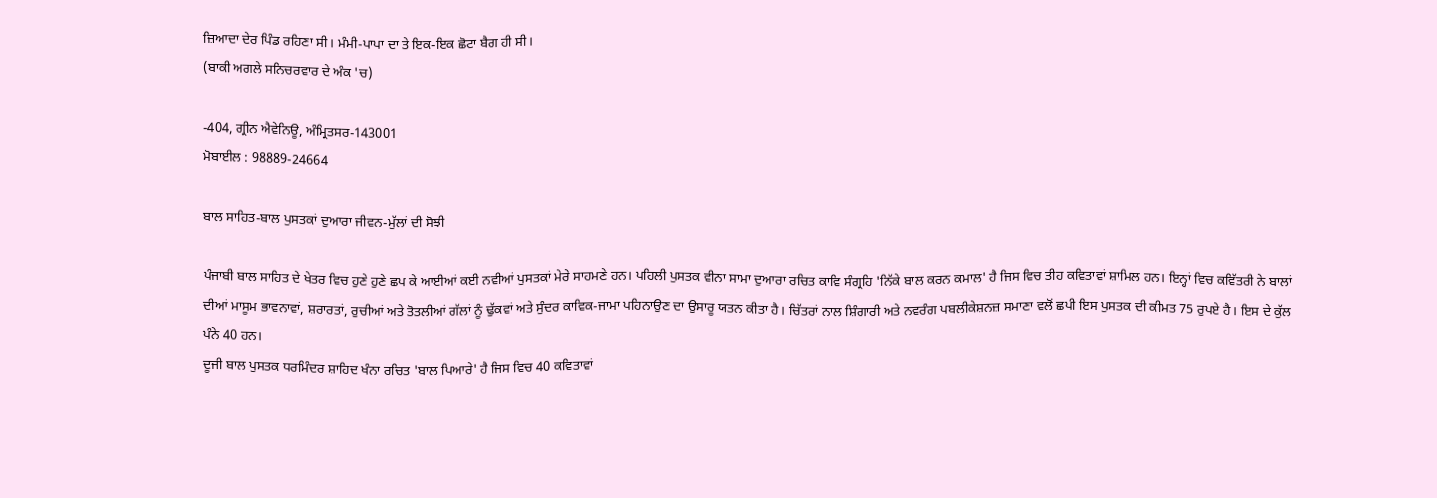ਜ਼ਿਆਦਾ ਦੇਰ ਪਿੰਡ ਰਹਿਣਾ ਸੀ। ਮੰਮੀ-ਪਾਪਾ ਦਾ ਤੇ ਇਕ-ਇਕ ਛੋਟਾ ਬੈਗ ਹੀ ਸੀ।
(ਬਾਕੀ ਅਗਲੇ ਸਨਿਚਰਵਾਰ ਦੇ ਅੰਕ 'ਚ)

-404, ਗ੍ਰੀਨ ਐਵੇਨਿਊ, ਅੰਮ੍ਰਿਤਸਰ-143001
ਮੋਬਾਈਲ : 98889-24664

ਬਾਲ ਸਾਹਿਤ-ਬਾਲ ਪੁਸਤਕਾਂ ਦੁਆਰਾ ਜੀਵਨ-ਮੁੱਲਾਂ ਦੀ ਸੋਝੀ

ਪੰਜਾਬੀ ਬਾਲ ਸਾਹਿਤ ਦੇ ਖੇਤਰ ਵਿਚ ਹੁਣੇ ਹੁਣੇ ਛਪ ਕੇ ਆਈਆਂ ਕਈ ਨਵੀਆਂ ਪੁਸਤਕਾਂ ਮੇਰੇ ਸਾਹਮਣੇ ਹਨ। ਪਹਿਲੀ ਪੁਸਤਕ ਵੀਨਾ ਸਾਮਾ ਦੁਆਰਾ ਰਚਿਤ ਕਾਵਿ ਸੰਗ੍ਰਹਿ 'ਨਿੱਕੇ ਬਾਲ ਕਰਨ ਕਮਾਲ' ਹੈ ਜਿਸ ਵਿਚ ਤੀਹ ਕਵਿਤਾਵਾਂ ਸ਼ਾਮਿਲ ਹਨ। ਇਨ੍ਹਾਂ ਵਿਚ ਕਵਿੱਤਰੀ ਨੇ ਬਾਲਾਂ ਦੀਆਂ ਮਾਸੂਮ ਭਾਵਨਾਵਾਂ, ਸ਼ਰਾਰਤਾਂ, ਰੁਚੀਆਂ ਅਤੇ ਤੋਤਲੀਆਂ ਗੱਲਾਂ ਨੂੰ ਢੁੱਕਵਾਂ ਅਤੇ ਸੁੰਦਰ ਕਾਵਿਕ-ਜਾਮਾ ਪਹਿਨਾਉਣ ਦਾ ਉਸਾਰੂ ਯਤਨ ਕੀਤਾ ਹੈ। ਚਿੱਤਰਾਂ ਨਾਲ ਸ਼ਿੰਗਾਰੀ ਅਤੇ ਨਵਰੰਗ ਪਬਲੀਕੇਸ਼ਨਜ਼ ਸਮਾਣਾ ਵਲੋਂ ਛਪੀ ਇਸ ਪੁਸਤਕ ਦੀ ਕੀਮਤ 75 ਰੁਪਏ ਹੈ। ਇਸ ਦੇ ਕੁੱਲ ਪੰਨੇ 40 ਹਨ।
ਦੂਜੀ ਬਾਲ ਪੁਸਤਕ ਧਰਮਿੰਦਰ ਸ਼ਾਹਿਦ ਖੰਨਾ ਰਚਿਤ 'ਬਾਲ ਪਿਆਰੇ' ਹੈ ਜਿਸ ਵਿਚ 40 ਕਵਿਤਾਵਾਂ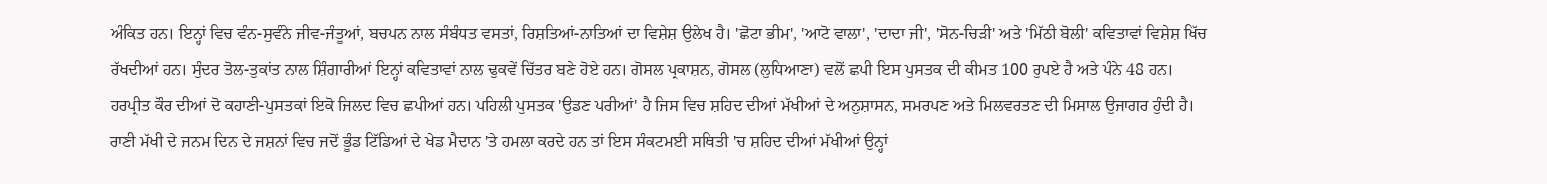ਅੰਕਿਤ ਹਨ। ਇਨ੍ਹਾਂ ਵਿਚ ਵੰਨ-ਸੁਵੰਨੇ ਜੀਵ-ਜੰਤੂਆਂ, ਬਚਪਨ ਨਾਲ ਸੰਬੰਧਤ ਵਸਤਾਂ, ਰਿਸ਼ਤਿਆਂ-ਨਾਤਿਆਂ ਦਾ ਵਿਸ਼ੇਸ਼ ਉਲੇਖ ਹੈ। 'ਛੋਟਾ ਭੀਮ', 'ਆਟੋ ਵਾਲਾ', 'ਦਾਦਾ ਜੀ', 'ਸੋਨ-ਚਿੜੀ' ਅਤੇ 'ਮਿੱਠੀ ਬੋਲੀ' ਕਵਿਤਾਵਾਂ ਵਿਸ਼ੇਸ਼ ਖਿੱਚ ਰੱਖਦੀਆਂ ਹਨ। ਸੁੰਦਰ ਤੋਲ-ਤੁਕਾਂਤ ਨਾਲ ਸ਼ਿੰਗਾਰੀਆਂ ਇਨ੍ਹਾਂ ਕਵਿਤਾਵਾਂ ਨਾਲ ਢੁਕਵੇਂ ਚਿੱਤਰ ਬਣੇ ਹੋਏ ਹਨ। ਗੋਸਲ ਪ੍ਰਕਾਸ਼ਨ, ਗੋਸਲ (ਲੁਧਿਆਣਾ) ਵਲੋਂ ਛਪੀ ਇਸ ਪੁਸਤਕ ਦੀ ਕੀਮਤ 100 ਰੁਪਏ ਹੈ ਅਤੇ ਪੰਨੇ 48 ਹਨ।
ਹਰਪ੍ਰੀਤ ਕੌਰ ਦੀਆਂ ਦੋ ਕਹਾਣੀ-ਪੁਸਤਕਾਂ ਇਕੋ ਜਿਲਦ ਵਿਚ ਛਪੀਆਂ ਹਨ। ਪਹਿਲੀ ਪੁਸਤਕ 'ਉਡਣ ਪਰੀਆਂ' ਹੈ ਜਿਸ ਵਿਚ ਸ਼ਹਿਦ ਦੀਆਂ ਮੱਖੀਆਂ ਦੇ ਅਨੁਸ਼ਾਸਨ, ਸਮਰਪਣ ਅਤੇ ਮਿਲਵਰਤਣ ਦੀ ਮਿਸਾਲ ਉਜਾਗਰ ਹੁੰਦੀ ਹੈ। ਰਾਣੀ ਮੱਖੀ ਦੇ ਜਨਮ ਦਿਨ ਦੇ ਜਸ਼ਨਾਂ ਵਿਚ ਜਦੋਂ ਭੂੰਡ ਟਿੱਡਿਆਂ ਦੇ ਖੇਡ ਮੈਦਾਨ 'ਤੇ ਹਮਲਾ ਕਰਦੇ ਹਨ ਤਾਂ ਇਸ ਸੰਕਟਮਈ ਸਥਿਤੀ 'ਚ ਸ਼ਹਿਦ ਦੀਆਂ ਮੱਖੀਆਂ ਉਨ੍ਹਾਂ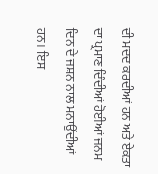ਦੀ ਮਦਦ ਕਰਦੀਆਂ ਹਨ ਅਤੇ ਏਕਤਾ ਦਾ ਪ੍ਰਮਾਣ ਦਿੰਦੀਆਂ ਹੋਈਆਂ ਜਨਮ ਦਿਨ ਦੇ ਜਸ਼ਨ ਨਾਲ ਮਨਾਉਂਦੀਆਂ ਹਨ। ਇਸ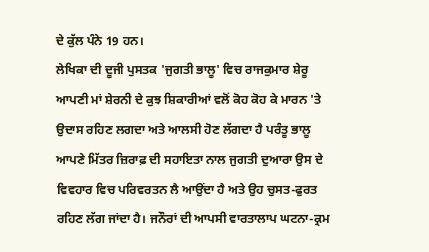ਦੇ ਕੁੱਲ ਪੰਨੇ 19 ਹਨ।
ਲੇਖਿਕਾ ਦੀ ਦੂਜੀ ਪੁਸਤਕ 'ਜੁਗਤੀ ਭਾਲੂ' ਵਿਚ ਰਾਜਕੁਮਾਰ ਸ਼ੇਰੂ ਆਪਣੀ ਮਾਂ ਸ਼ੇਰਨੀ ਦੇ ਕੁਝ ਸ਼ਿਕਾਰੀਆਂ ਵਲੋਂ ਕੋਹ ਕੋਹ ਕੇ ਮਾਰਨ 'ਤੇ ਉਦਾਸ ਰਹਿਣ ਲਗਦਾ ਅਤੇ ਆਲਸੀ ਹੋਣ ਲੱਗਦਾ ਹੈ ਪਰੰਤੂ ਭਾਲੂ ਆਪਣੇ ਮਿੱਤਰ ਜ਼ਿਰਾਫ਼ ਦੀ ਸਹਾਇਤਾ ਨਾਲ ਜੁਗਤੀ ਦੁਆਰਾ ਉਸ ਦੇ ਵਿਵਹਾਰ ਵਿਚ ਪਰਿਵਰਤਨ ਲੈ ਆਉਂਦਾ ਹੈ ਅਤੇ ਉਹ ਚੁਸਤ-ਫੁਰਤ ਰਹਿਣ ਲੱਗ ਜਾਂਦਾ ਹੈ। ਜਨੌਰਾਂ ਦੀ ਆਪਸੀ ਵਾਰਤਾਲਾਪ ਘਟਨਾ-ਕ੍ਰਮ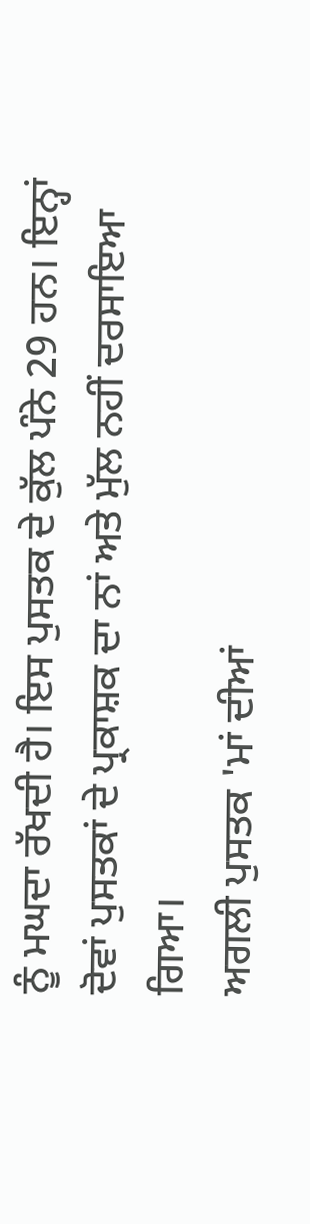ਨੂੰ ਮਘਦਾ ਰੱਖਦੀ ਹੈ। ਇਸ ਪੁਸਤਕ ਦੇ ਕੁੱਲ ਪੰਨੇ 29 ਹਨ। ਇਨ੍ਹਾਂ ਦੋਵਾਂ ਪੁਸਤਕਾਂ ਦੇ ਪ੍ਰਕਾਸ਼ਕ ਦਾ ਨਾਂ ਅਤੇ ਮੁੱਲ ਨਹੀਂ ਦਰਸਾਇਆ ਗਿਆ।
ਅਗਲੀ ਪੁਸਤਕ 'ਮਾਂ ਦੀਆਂ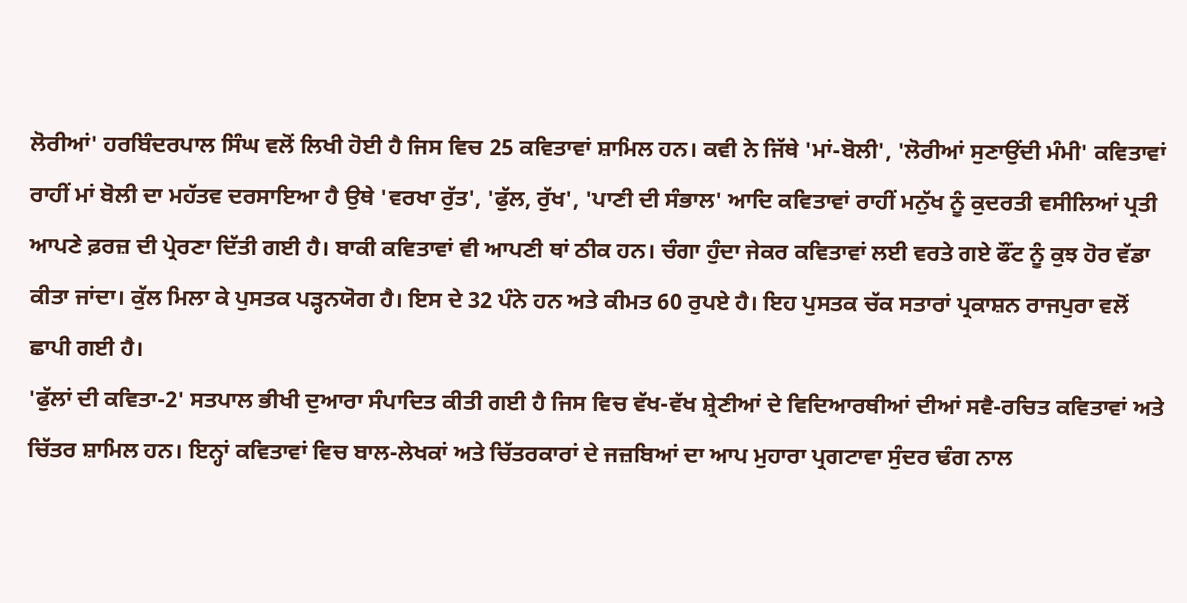ਲੋਰੀਆਂ' ਹਰਬਿੰਦਰਪਾਲ ਸਿੰਘ ਵਲੋਂ ਲਿਖੀ ਹੋਈ ਹੈ ਜਿਸ ਵਿਚ 25 ਕਵਿਤਾਵਾਂ ਸ਼ਾਮਿਲ ਹਨ। ਕਵੀ ਨੇ ਜਿੱਥੇ 'ਮਾਂ-ਬੋਲੀ', 'ਲੋਰੀਆਂ ਸੁਣਾਉਂਦੀ ਮੰਮੀ' ਕਵਿਤਾਵਾਂ ਰਾਹੀਂ ਮਾਂ ਬੋਲੀ ਦਾ ਮਹੱਤਵ ਦਰਸਾਇਆ ਹੈ ਉਥੇ 'ਵਰਖਾ ਰੁੱਤ', 'ਫੁੱਲ, ਰੁੱਖ', 'ਪਾਣੀ ਦੀ ਸੰਭਾਲ' ਆਦਿ ਕਵਿਤਾਵਾਂ ਰਾਹੀਂ ਮਨੁੱਖ ਨੂੰ ਕੁਦਰਤੀ ਵਸੀਲਿਆਂ ਪ੍ਰਤੀ ਆਪਣੇ ਫ਼ਰਜ਼ ਦੀ ਪ੍ਰੇਰਣਾ ਦਿੱਤੀ ਗਈ ਹੈ। ਬਾਕੀ ਕਵਿਤਾਵਾਂ ਵੀ ਆਪਣੀ ਥਾਂ ਠੀਕ ਹਨ। ਚੰਗਾ ਹੁੰਦਾ ਜੇਕਰ ਕਵਿਤਾਵਾਂ ਲਈ ਵਰਤੇ ਗਏ ਫੌਂਟ ਨੂੰ ਕੁਝ ਹੋਰ ਵੱਡਾ ਕੀਤਾ ਜਾਂਦਾ। ਕੁੱਲ ਮਿਲਾ ਕੇ ਪੁਸਤਕ ਪੜ੍ਹਨਯੋਗ ਹੈ। ਇਸ ਦੇ 32 ਪੰਨੇ ਹਨ ਅਤੇ ਕੀਮਤ 60 ਰੁਪਏ ਹੈ। ਇਹ ਪੁਸਤਕ ਚੱਕ ਸਤਾਰਾਂ ਪ੍ਰਕਾਸ਼ਨ ਰਾਜਪੁਰਾ ਵਲੋਂ ਛਾਪੀ ਗਈ ਹੈ।
'ਫੁੱਲਾਂ ਦੀ ਕਵਿਤਾ-2' ਸਤਪਾਲ ਭੀਖੀ ਦੁਆਰਾ ਸੰਪਾਦਿਤ ਕੀਤੀ ਗਈ ਹੈ ਜਿਸ ਵਿਚ ਵੱਖ-ਵੱਖ ਸ਼੍ਰੇਣੀਆਂ ਦੇ ਵਿਦਿਆਰਥੀਆਂ ਦੀਆਂ ਸਵੈ-ਰਚਿਤ ਕਵਿਤਾਵਾਂ ਅਤੇ ਚਿੱਤਰ ਸ਼ਾਮਿਲ ਹਨ। ਇਨ੍ਹਾਂ ਕਵਿਤਾਵਾਂ ਵਿਚ ਬਾਲ-ਲੇਖਕਾਂ ਅਤੇ ਚਿੱਤਰਕਾਰਾਂ ਦੇ ਜਜ਼ਬਿਆਂ ਦਾ ਆਪ ਮੁਹਾਰਾ ਪ੍ਰਗਟਾਵਾ ਸੁੰਦਰ ਢੰਗ ਨਾਲ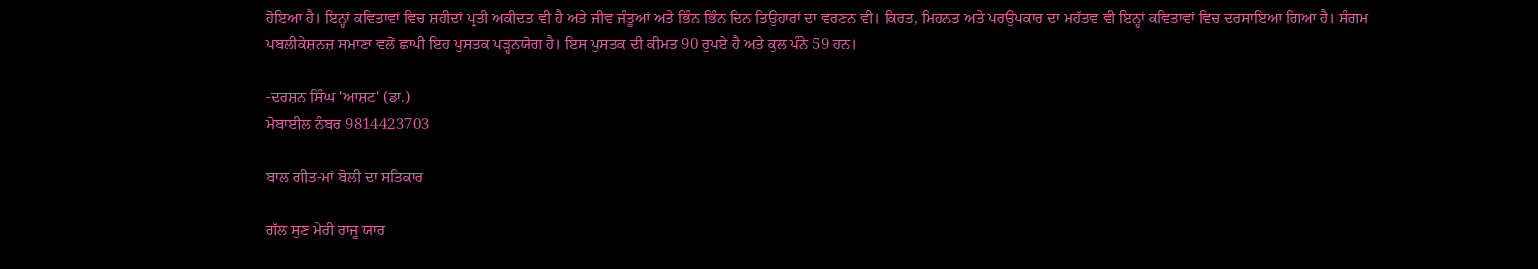ਹੋਇਆ ਹੈ। ਇਨ੍ਹਾਂ ਕਵਿਤਾਵਾਂ ਵਿਚ ਸ਼ਹੀਦਾਂ ਪ੍ਰਤੀ ਅਕੀਦਤ ਵੀ ਹੈ ਅਤੇ ਜੀਵ ਜੰਤੂਆਂ ਅਤੇ ਭਿੰਨ ਭਿੰਨ ਦਿਨ ਤਿਉਹਾਰਾਂ ਦਾ ਵਰਣਨ ਵੀ। ਕਿਰਤ, ਮਿਹਨਤ ਅਤੇ ਪਰਉਪਕਾਰ ਦਾ ਮਹੱਤਵ ਵੀ ਇਨ੍ਹਾਂ ਕਵਿਤਾਵਾਂ ਵਿਚ ਦਰਸਾਇਆ ਗਿਆ ਹੈ। ਸੰਗਮ ਪਬਲੀਕੇਸ਼ਨਜ਼ ਸਮਾਣਾ ਵਲੋਂ ਛਾਪੀ ਇਹ ਪੁਸਤਕ ਪੜ੍ਹਨਯੋਗ ਹੈ। ਇਸ ਪੁਸਤਕ ਦੀ ਕੀਮਤ 90 ਰੁਪਏ ਹੈ ਅਤੇ ਕੁਲ ਪੰਨੇ 59 ਹਨ।

-ਦਰਸ਼ਨ ਸਿੰਘ 'ਆਸ਼ਟ' (ਡਾ.)
ਮੋਬਾਈਲ ਨੰਬਰ 9814423703

ਬਾਲ ਗੀਤ-ਮਾਂ ਬੋਲੀ ਦਾ ਸਤਿਕਾਰ

ਗੱਲ ਸੁਣ ਮੇਰੀ ਰਾਜੂ ਯਾਰ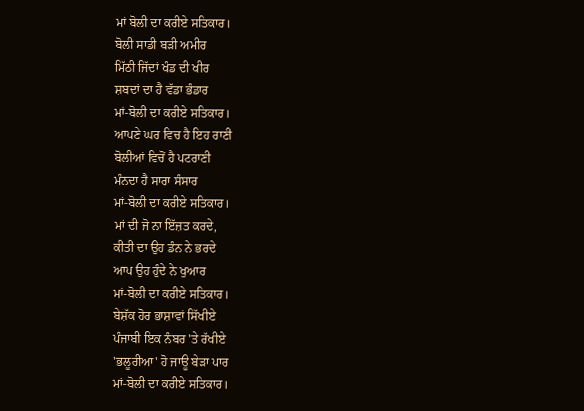ਮਾਂ ਬੋਲੀ ਦਾ ਕਰੀਏ ਸਤਿਕਾਰ।
ਬੋਲੀ ਸਾਡੀ ਬੜੀ ਅਮੀਰ
ਮਿੱਠੀ ਜਿੱਦਾਂ ਖੰਡ ਦੀ ਖੀਰ
ਸ਼ਬਦਾਂ ਦਾ ਹੈ ਵੱਡਾ ਭੰਡਾਰ
ਮਾਂ-ਬੋਲੀ ਦਾ ਕਰੀਏ ਸਤਿਕਾਰ।
ਆਪਣੇ ਘਰ ਵਿਚ ਹੈ ਇਹ ਰਾਣੀ
ਬੋਲੀਆਂ ਵਿਚੋਂ ਹੈ ਪਟਰਾਣੀ
ਮੰਨਦਾ ਹੈ ਸਾਰਾ ਸੰਸਾਰ
ਮਾਂ-ਬੋਲੀ ਦਾ ਕਰੀਏ ਸਤਿਕਾਰ।
ਮਾਂ ਦੀ ਜੋ ਨਾ ਇੱਜ਼ਤ ਕਰਦੇ,
ਕੀਤੀ ਦਾ ਉਹ ਡੰਨ ਨੇ ਭਰਦੇ
ਆਪ ਉਹ ਹੁੰਦੇ ਨੇ ਖੁਆਰ
ਮਾਂ-ਬੋਲੀ ਦਾ ਕਰੀਏ ਸਤਿਕਾਰ।
ਬੇਸ਼ੱਕ ਹੋਰ ਭਾਸ਼ਾਵਾਂ ਸਿੱਖੀਏ
ਪੰਜਾਬੀ ਇਕ ਨੰਬਰ 'ਤੇ ਰੱਖੀਏ
'ਭਲੂਰੀਆ' ਹੋ ਜਾਊ ਬੇੜਾ ਪਾਰ
ਮਾਂ-ਬੋਲੀ ਦਾ ਕਰੀਏ ਸਤਿਕਾਰ।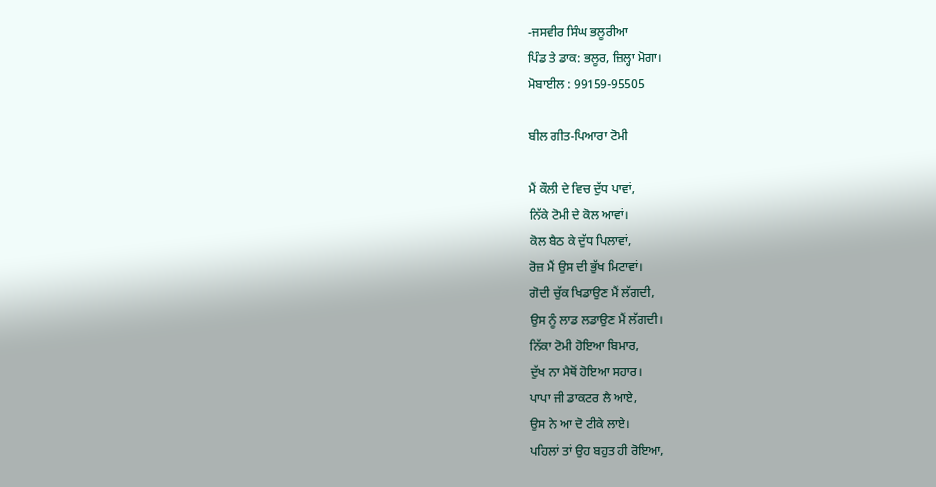-ਜਸਵੀਰ ਸਿੰਘ ਭਲੂਰੀਆ
ਪਿੰਡ ਤੇ ਡਾਕ: ਭਲੂਰ, ਜ਼ਿਲ੍ਹਾ ਮੋਗਾ।
ਮੋਬਾਈਲ : 99159-95505

ਬੀਲ ਗੀਤ-ਪਿਆਰਾ ਟੋਮੀ

ਮੈਂ ਕੌਲੀ ਦੇ ਵਿਚ ਦੁੱਧ ਪਾਵਾਂ,
ਨਿੱਕੇ ਟੋਮੀ ਦੇ ਕੋਲ ਆਵਾਂ।
ਕੋਲ ਬੈਠ ਕੇ ਦੁੱਧ ਪਿਲਾਵਾਂ,
ਰੋਜ਼ ਮੈਂ ਉਸ ਦੀ ਭੁੱਖ ਮਿਟਾਵਾਂ।
ਗੋਦੀ ਚੁੱਕ ਖਿਡਾਉਣ ਮੈਂ ਲੱਗਦੀ,
ਉਸ ਨੂੰ ਲਾਡ ਲਡਾਉਣ ਮੈਂ ਲੱਗਦੀ।
ਨਿੱਕਾ ਟੋਮੀ ਹੋਇਆ ਬਿਮਾਰ,
ਦੁੱਖ ਨਾ ਮੈਥੋਂ ਹੋਇਆ ਸਹਾਰ।
ਪਾਪਾ ਜੀ ਡਾਕਟਰ ਲੈ ਆਏ,
ਉਸ ਨੇ ਆ ਦੋ ਟੀਕੇ ਲਾਏ।
ਪਹਿਲਾਂ ਤਾਂ ਉਹ ਬਹੁਤ ਹੀ ਰੋਇਆ,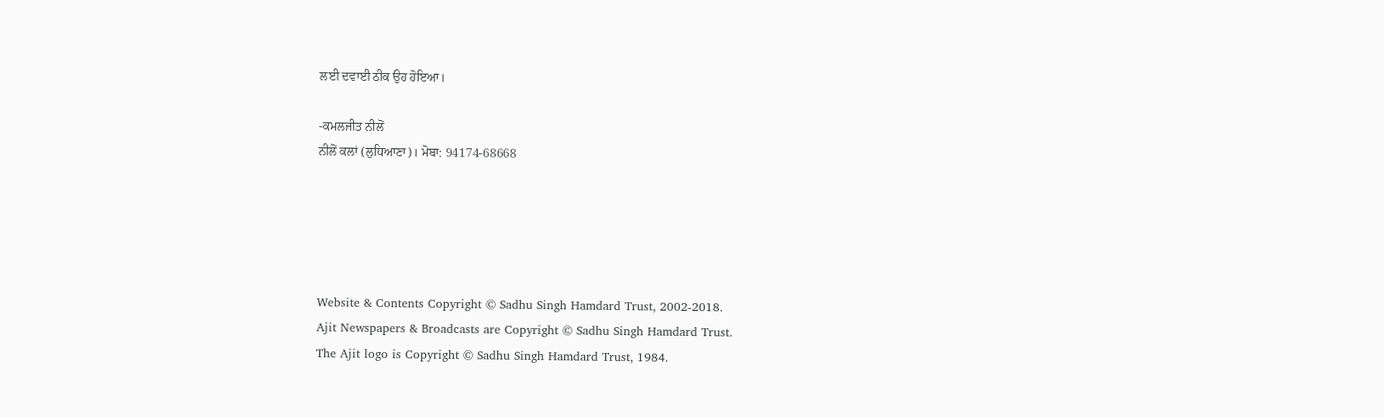ਲਈ ਦਵਾਈ ਠੀਕ ਉਹ ਹੋਇਆ।

-ਕਮਲਜੀਤ ਨੀਲੋਂ
ਨੀਲੋਂ ਕਲਾਂ (ਲੁਧਿਆਣਾ)। ਮੋਬਾ: 94174-68668





Website & Contents Copyright © Sadhu Singh Hamdard Trust, 2002-2018.
Ajit Newspapers & Broadcasts are Copyright © Sadhu Singh Hamdard Trust.
The Ajit logo is Copyright © Sadhu Singh Hamdard Trust, 1984.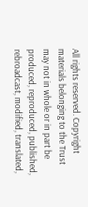All rights reserved. Copyright materials belonging to the Trust may not in whole or in part be produced, reproduced, published, rebroadcast, modified, translated,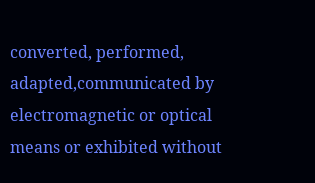converted, performed, adapted,communicated by electromagnetic or optical means or exhibited without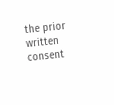the prior written consent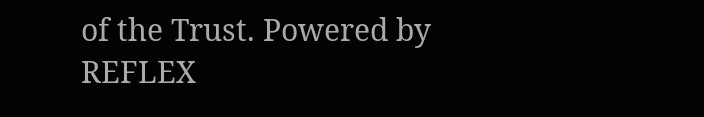of the Trust. Powered by REFLEX